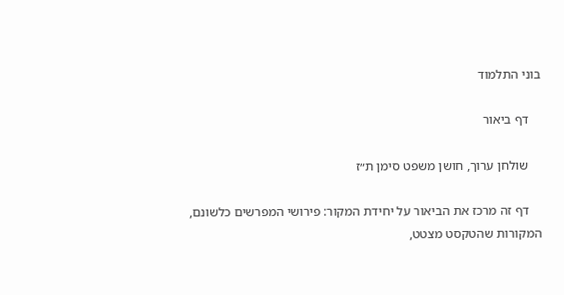בוני התלמוד

    דף ביאור

    שולחן ערוך, חושן משפט סימן ת״ז

    דף זה מרכז את הביאור על יחידת המקור: פירושי המפרשים כלשונם, המקורות שהטקסט מצטט,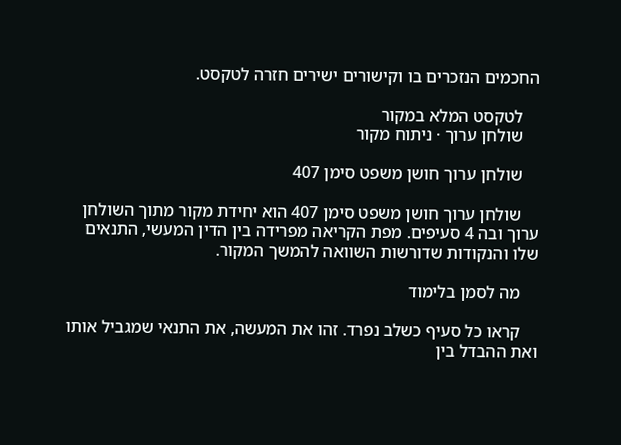החכמים הנזכרים בו וקישורים ישירים חזרה לטקסט.

    לטקסט המלא במקור
    שולחן ערוך · ניתוח מקור

    שולחן ערוך חושן משפט סימן 407

    שולחן ערוך חושן משפט סימן 407 הוא יחידת מקור מתוך השולחן ערוך ובה 4 סעיפים. מפת הקריאה מפרידה בין הדין המעשי, התנאים שלו והנקודות שדורשות השוואה להמשך המקור.

    מה לסמן בלימוד

    קראו כל סעיף כשלב נפרד. זהו את המעשה, את התנאי שמגביל אותו ואת ההבדל בין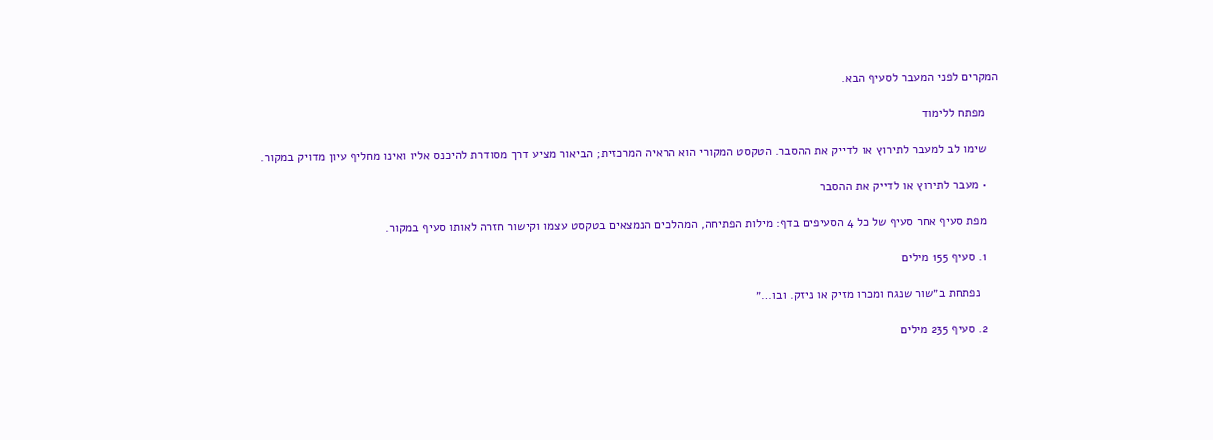המקרים לפני המעבר לסעיף הבא.

    מפתח ללימוד

    שימו לב למעבר לתירוץ או לדייק את ההסבר. הטקסט המקורי הוא הראיה המרכזית; הביאור מציע דרך מסודרת להיכנס אליו ואינו מחליף עיון מדויק במקור.

    • מעבר לתירוץ או לדייק את ההסבר

    מפת סעיף אחר סעיף של כל 4 הסעיפים בדף: מילות הפתיחה, המהלכים הנמצאים בטקסט עצמו וקישור חזרה לאותו סעיף במקור.

    1. סעיף 155 מילים

      נפתחת ב״שור שנגח ומכרו מזיק או ניזק. ובו…״

    2. סעיף 235 מילים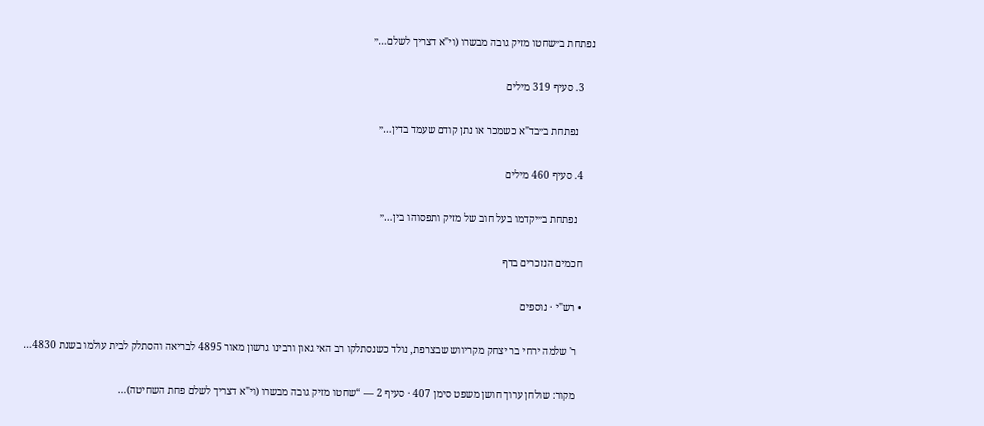נפתחת ב״שחטו מזיק גובה מבשרו (וי"א דצריך לשלם…״

    3. סעיף 319 מילים

      נפתחת ב״בד"א כשמכר או נתן קודם שעמד בדין…״

    4. סעיף 460 מילים

      נפתחת ב״יקדמו בעל חוב של מזיק ותפסוהו בין…״

    חכמים הנזכרים בדף

    • רש"י · נוספים

      ר' שלמה ירחי בר יצחק מקריווש שבצרפת, נולד כשנסתלקו רב האי גאון ורבינו גרשון מאור 4895 לבריאה והסתלק לבית עולמו בשנת 4830…

      מקור: שולחן ערוך חושן משפט סימן 407 · סעיף 2 — “שחטו מזיק גובה מבשרו (וי"א דצריך לשלם פחת השחיטה)…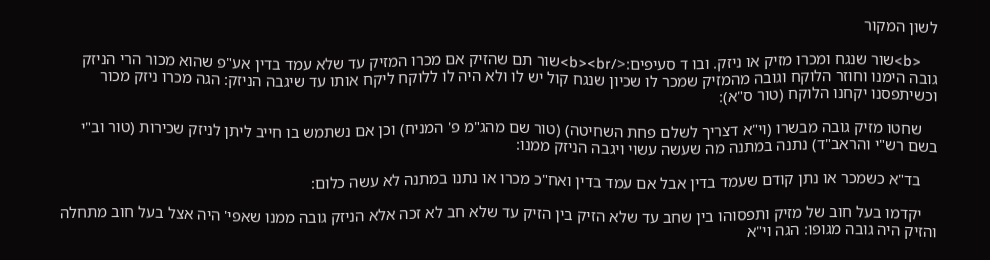לשון המקור

    <b>שור שנגח ומכרו מזיק או ניזק. ובו ד סעיפים:</b><br>שור תם שהזיק אם מכרו המזיק עד שלא עמד בדין אע"פ שהוא מכור הרי הניזק גובה הימנו וחוזר הלוקח וגובה מהמזיק שמכר לו שכיון שנגח קול יש לו ולא היה לו ללוקח ליקח אותו עד שיגבה הניזק: הגה מכרו ניזק מכור וכשיתפסנו יקחנו הלוקח (טור ס"א):

    שחטו מזיק גובה מבשרו (וי"א דצריך לשלם פחת השחיטה) (טור שם מהג"מ פ' המניח) וכן אם נשתמש בו חייב ליתן לניזק שכירות (טור וב"י בשם רש"י והראב"ד) נתנה במתנה מה שעשה עשוי ויגבה הניזק ממנו:

    בד"א כשמכר או נתן קודם שעמד בדין אבל אם עמד בדין ואח"כ מכרו או נתנו במתנה לא עשה כלום:

    יקדמו בעל חוב של מזיק ותפסוהו בין שחב עד שלא הזיק בין הזיק עד שלא חב לא זכה אלא הניזק גובה ממנו שאפי' היה אצל בעל חוב מתחלה והזיק היה גובה מגופו: הגה וי"א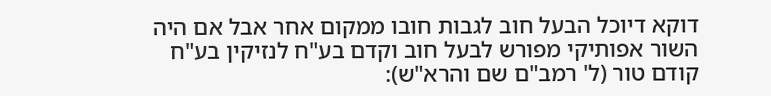דוקא דיוכל הבעל חוב לגבות חובו ממקום אחר אבל אם היה השור אפותיקי מפורש לבעל חוב וקדם בע"ח לנזיקין בע"ח קודם טור (ל' רמב"ם שם והרא"ש):